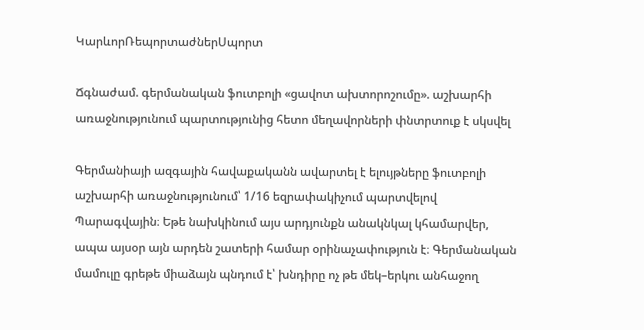ԿարևորՌեպորտաժներՍպորտ

Ճգնաժամ. գերմանական ֆուտբոլի «ցավոտ ախտորոշումը». աշխարհի առաջնությունում պարտությունից հետո մեղավորների փնտրտուք է սկսվել

Գերմանիայի ազգային հավաքականն ավարտել է ելույթները ֆուտբոլի աշխարհի առաջնությունում՝ 1/16 եզրափակիչում պարտվելով Պարագվային։ Եթե նախկինում այս արդյունքն անակնկալ կհամարվեր, ապա այսօր այն արդեն շատերի համար օրինաչափություն է։ Գերմանական մամուլը գրեթե միաձայն պնդում է՝ խնդիրը ոչ թե մեկ–երկու անհաջող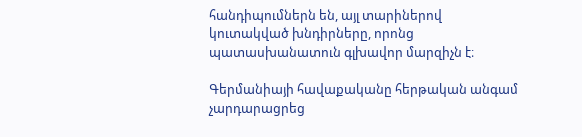հանդիպումներն են, այլ տարիներով կուտակված խնդիրները, որոնց պատասխանատուն գլխավոր մարզիչն է։

Գերմանիայի հավաքականը հերթական անգամ չարդարացրեց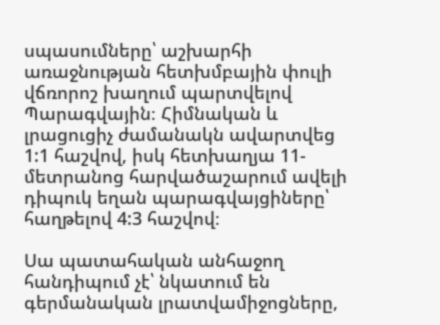սպասումները՝ աշխարհի առաջնության հետխմբային փուլի վճռորոշ խաղում պարտվելով Պարագվային։ Հիմնական և լրացուցիչ ժամանակն ավարտվեց 1:1 հաշվով, իսկ հետխաղյա 11-մետրանոց հարվածաշարում ավելի դիպուկ եղան պարագվայցիները՝ հաղթելով 4:3 հաշվով։

Սա պատահական անհաջող հանդիպում չէ՝ նկատում են գերմանական լրատվամիջոցները,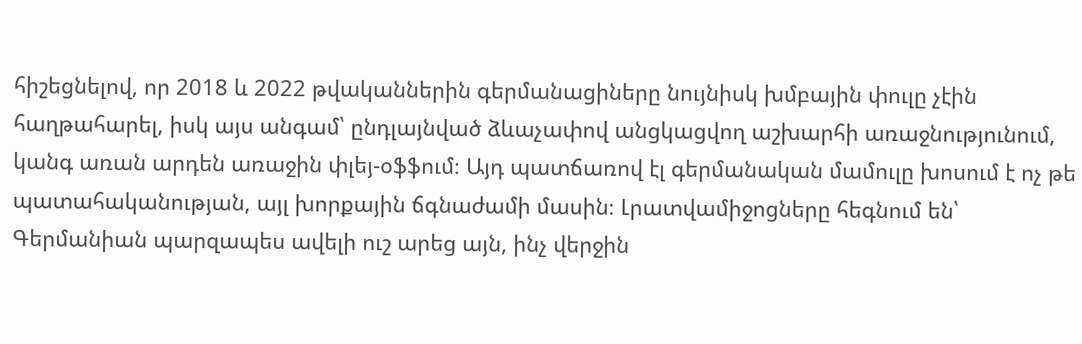հիշեցնելով, որ 2018 և 2022 թվականներին գերմանացիները նույնիսկ խմբային փուլը չէին հաղթահարել, իսկ այս անգամ՝ ընդլայնված ձևաչափով անցկացվող աշխարհի առաջնությունում, կանգ առան արդեն առաջին փլեյ-օֆֆում։ Այդ պատճառով էլ գերմանական մամուլը խոսում է ոչ թե պատահականության, այլ խորքային ճգնաժամի մասին։ Լրատվամիջոցները հեգնում են՝ Գերմանիան պարզապես ավելի ուշ արեց այն, ինչ վերջին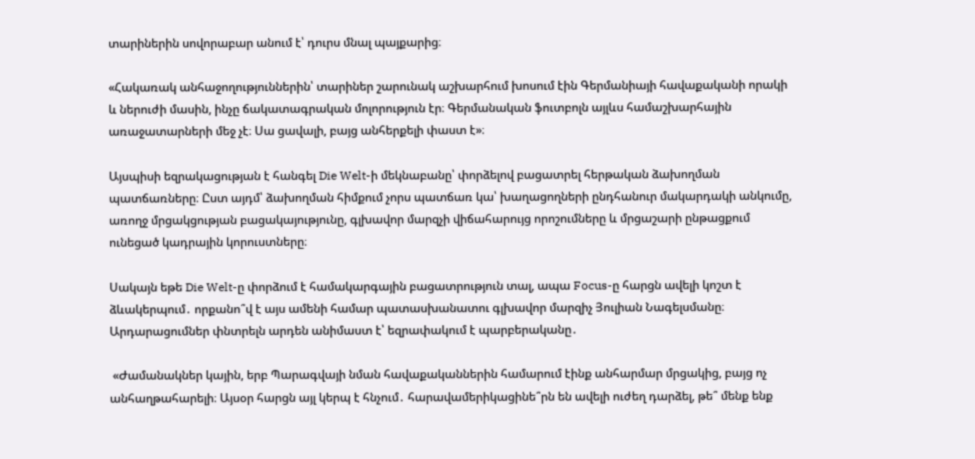տարիներին սովորաբար անում է՝ դուրս մնալ պայքարից։

«Հակառակ անհաջողություններին՝ տարիներ շարունակ աշխարհում խոսում էին Գերմանիայի հավաքականի որակի և ներուժի մասին, ինչը ճակատագրական մոլորություն էր։ Գերմանական ֆուտբոլն այլևս համաշխարհային առաջատարների մեջ չէ։ Սա ցավալի, բայց անհերքելի փաստ է»։

Այսպիսի եզրակացության է հանգել Die Welt-ի մեկնաբանը՝ փորձելով բացատրել հերթական ձախողման պատճառները։ Ըստ այդմ՝ ձախողման հիմքում չորս պատճառ կա՝ խաղացողների ընդհանուր մակարդակի անկումը, առողջ մրցակցության բացակայությունը, գլխավոր մարզչի վիճահարույց որոշումները և մրցաշարի ընթացքում ունեցած կադրային կորուստները։

Սակայն եթե Die Welt-ը փորձում է համակարգային բացատրություն տալ, ապա Focus-ը հարցն ավելի կոշտ է ձևակերպում․ որքանո՞վ է այս ամենի համար պատասխանատու գլխավոր մարզիչ Յուլիան Նագելսմանը։ Արդարացումներ փնտրելն արդեն անիմաստ է՝ եզրափակում է պարբերականը․

 «Ժամանակներ կային, երբ Պարագվայի նման հավաքականներին համարում էինք անհարմար մրցակից, բայց ոչ անհաղթահարելի։ Այսօր հարցն այլ կերպ է հնչում․ հարավամերիկացինե՞րն են ավելի ուժեղ դարձել, թե՞ մենք ենք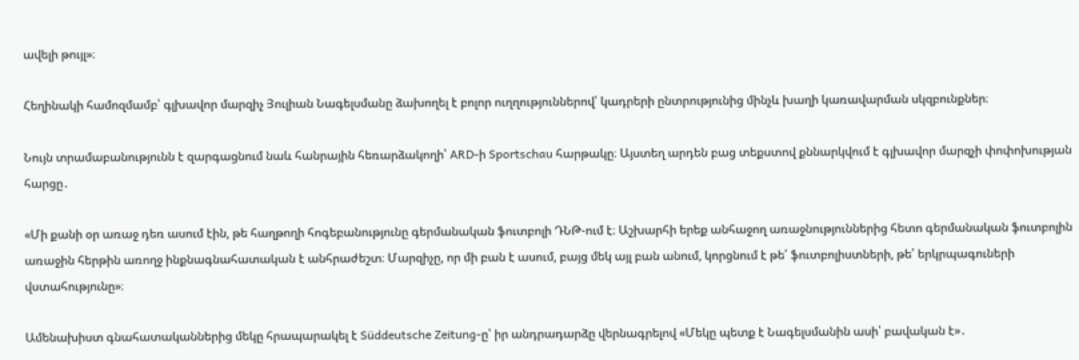ավելի թույլ»։

Հեղինակի համոզմամբ՝ գլխավոր մարզիչ Յուլիան Նագելսմանը ձախողել է բոլոր ուղղություններով՝ կադրերի ընտրությունից մինչև խաղի կառավարման սկզբունքներ։

Նույն տրամաբանությունն է զարգացնում նաև հանրային հեռարձակողի՝ ARD-ի Sportschau հարթակը։ Այստեղ արդեն բաց տեքստով քննարկվում է գլխավոր մարզչի փոփոխության հարցը․

«Մի քանի օր առաջ դեռ ասում էին, թե հաղթողի հոգեբանությունը գերմանական ֆուտբոլի ԴՆԹ-ում է։ Աշխարհի երեք անհաջող առաջնություններից հետո գերմանական ֆուտբոլին առաջին հերթին առողջ ինքնագնահատական է անհրաժեշտ։ Մարզիչը, որ մի բան է ասում, բայց մեկ այլ բան անում, կորցնում է թե՛ ֆուտբոլիստների, թե՛ երկրպագուների վստահությունը»։

Ամենախիստ գնահատականներից մեկը հրապարակել է Süddeutsche Zeitung-ը՝ իր անդրադարձը վերնագրելով «Մեկը պետք է Նագելսմանին ասի՝ բավական է»․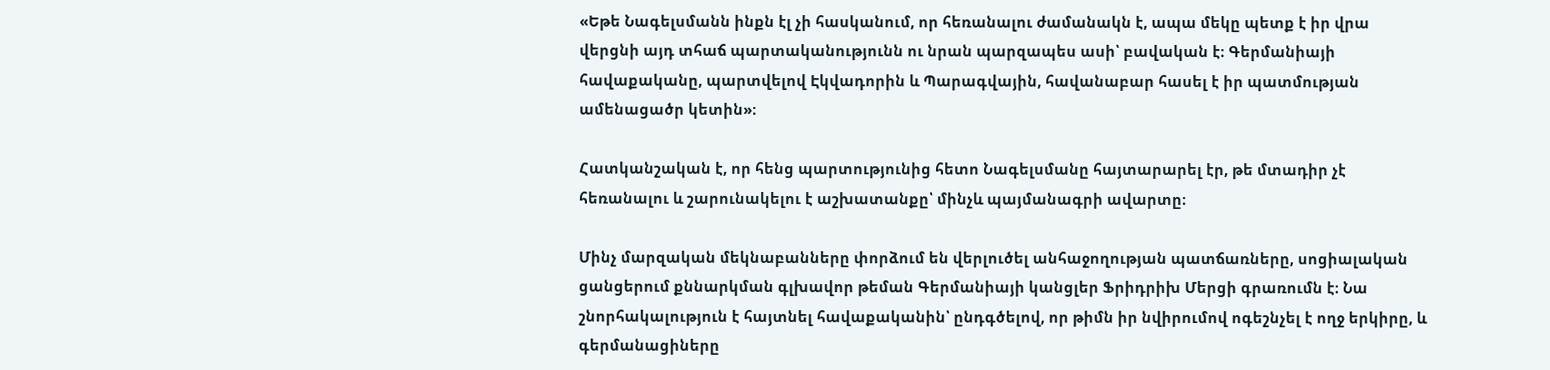«Եթե Նագելսմանն ինքն էլ չի հասկանում, որ հեռանալու ժամանակն է, ապա մեկը պետք է իր վրա վերցնի այդ տհաճ պարտականությունն ու նրան պարզապես ասի՝ բավական է։ Գերմանիայի հավաքականը, պարտվելով Էկվադորին և Պարագվային, հավանաբար հասել է իր պատմության ամենացածր կետին»։

Հատկանշական է, որ հենց պարտությունից հետո Նագելսմանը հայտարարել էր, թե մտադիր չէ հեռանալու և շարունակելու է աշխատանքը՝ մինչև պայմանագրի ավարտը։

Մինչ մարզական մեկնաբանները փորձում են վերլուծել անհաջողության պատճառները, սոցիալական ցանցերում քննարկման գլխավոր թեման Գերմանիայի կանցլեր Ֆրիդրիխ Մերցի գրառումն է։ Նա շնորհակալություն է հայտնել հավաքականին՝ ընդգծելով, որ թիմն իր նվիրումով ոգեշնչել է ողջ երկիրը, և գերմանացիները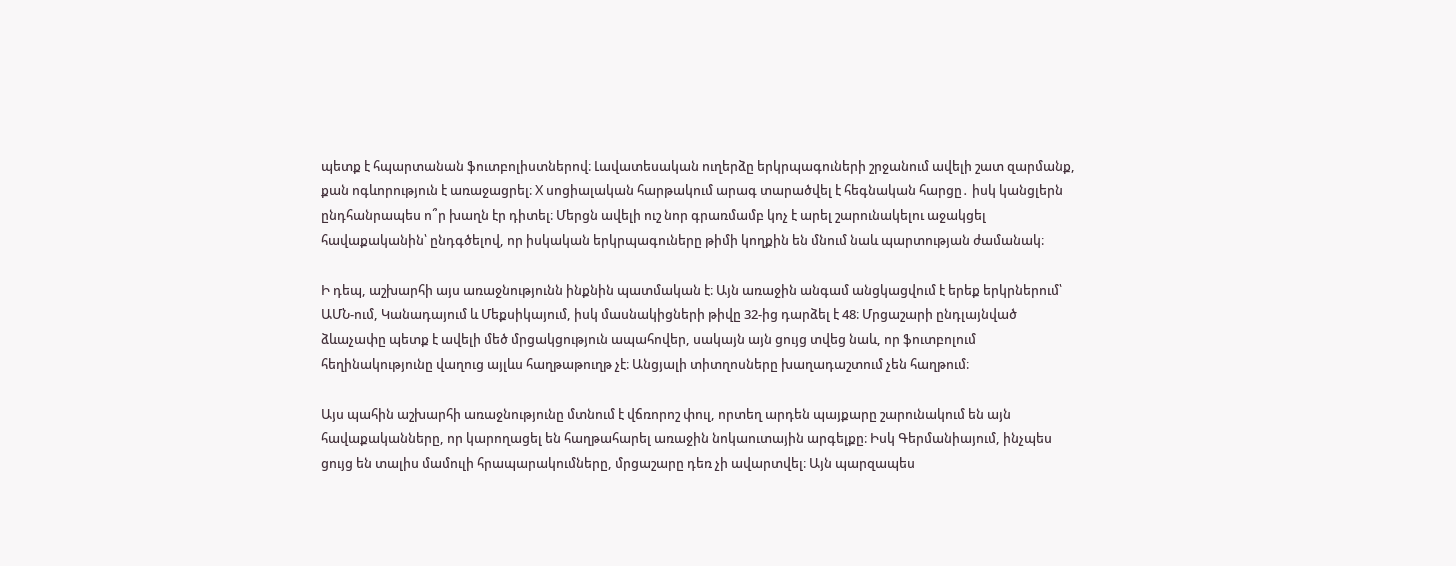պետք է հպարտանան ֆուտբոլիստներով։ Լավատեսական ուղերձը երկրպագուների շրջանում ավելի շատ զարմանք, քան ոգևորություն է առաջացրել։ X սոցիալական հարթակում արագ տարածվել է հեգնական հարցը․ իսկ կանցլերն ընդհանրապես ո՞ր խաղն էր դիտել։ Մերցն ավելի ուշ նոր գրառմամբ կոչ է արել շարունակելու աջակցել հավաքականին՝ ընդգծելով, որ իսկական երկրպագուները թիմի կողքին են մնում նաև պարտության ժամանակ։

Ի դեպ, աշխարհի այս առաջնությունն ինքնին պատմական է։ Այն առաջին անգամ անցկացվում է երեք երկրներում՝ ԱՄՆ-ում, Կանադայում և Մեքսիկայում, իսկ մասնակիցների թիվը 32-ից դարձել է 48։ Մրցաշարի ընդլայնված ձևաչափը պետք է ավելի մեծ մրցակցություն ապահովեր, սակայն այն ցույց տվեց նաև, որ ֆուտբոլում հեղինակությունը վաղուց այլևս հաղթաթուղթ չէ։ Անցյալի տիտղոսները խաղադաշտում չեն հաղթում։

Այս պահին աշխարհի առաջնությունը մտնում է վճռորոշ փուլ, որտեղ արդեն պայքարը շարունակում են այն հավաքականները, որ կարողացել են հաղթահարել առաջին նոկաուտային արգելքը։ Իսկ Գերմանիայում, ինչպես ցույց են տալիս մամուլի հրապարակումները, մրցաշարը դեռ չի ավարտվել։ Այն պարզապես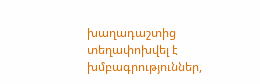խաղադաշտից տեղափոխվել է խմբագրություններ,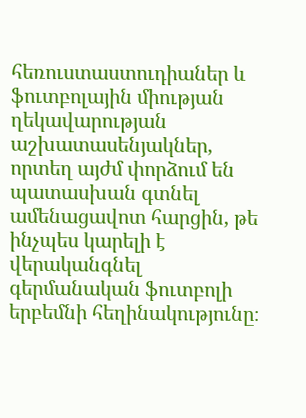հեռուստաստուդիաներ և ֆուտբոլային միության ղեկավարության աշխատասենյակներ, որտեղ այժմ փորձում են պատասխան գտնել ամենացավոտ հարցին, թե ինչպես կարելի է վերականգնել գերմանական ֆուտբոլի երբեմնի հեղինակությունը։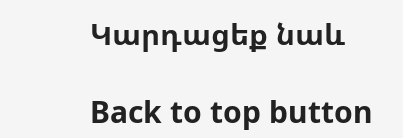Կարդացեք նաև

Back to top button